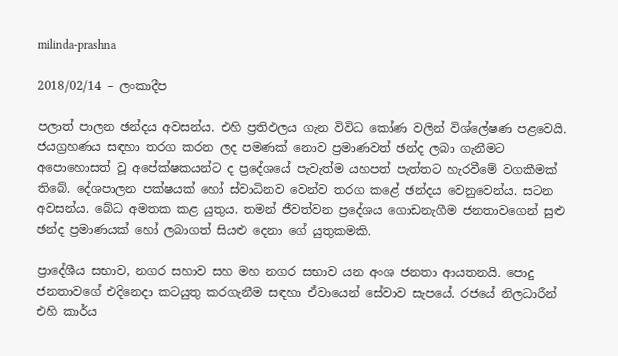milinda-prashna

2018/02/14 – ලංකාදීප

පලාත් පාලන ඡන්දය අවසන්ය. එහි ප්‍රතිඵලය ගැන විවිධ කෝණ වලින් විශ්ලේෂණ පළවෙයි. ජයග්‍රහණය සඳහා තරග කරන ලද පමණක් නොව ප්‍රමාණවත් ඡන්ද ලබා ගැනීමට අපොහොසත් වූ අපේක්ෂකයන්ට ද ප්‍රදේශයේ පැවැත්ම යහපත් පැත්තට හැරවීමේ වගකීමක් තිබේ. දේශපාලන පක්ෂයක් හෝ ස්වාධිනව වෙන්ව තරග කළේ ඡන්දය වෙනුවෙන්ය. සටන අවසන්ය. බේධ අමතක කළ යුතුය. තමන් ජීවත්වන ප්‍රදේශය ගොඩනැගීම ජනතාවගෙන් සුළු ඡන්ද ප්‍රමාණයක් හෝ ලබාගත් සියළු දෙනා ගේ යුතුකමකි.

ප්‍රාදේශීය සභාව, නගර සහාව සහ මහ නගර සභාව යන අංශ ජනතා ආයතනයි. පොදු ජනතාවගේ එදිනෙදා කටයුතු කරගැනීම සඳහා ඒවායෙන් සේවාව සැපයේ. රජයේ නිලධාරීන් එහි කාර්ය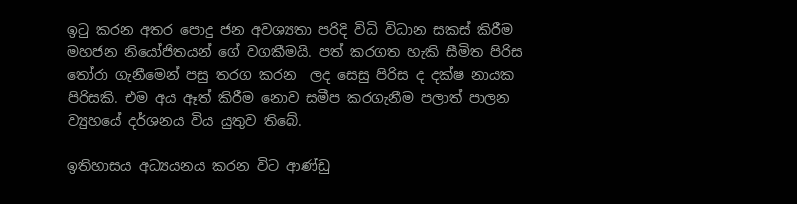ඉටු කරන අතර පොදු ජන අවශ්‍යතා පරිදි විධි විධාන සකස් කිරීම මහජන නියෝජිතයන් ගේ වගකීමයි. පත් කරගත හැකි සීමිත පිරිස තෝරා ගැනීමෙන් පසු තරග කරන  ලද සෙසු පිරිස ද දක්ෂ නායක පිරිසකි. එම අය ඈත් කිරීම නොව සමීප කරගැනීම පලාත් පාලන ව්‍යුහයේ දර්ශනය විය යුතුව තිබේ.

ඉතිහාසය අධ්‍යයනය කරන විට ආණ්ඩු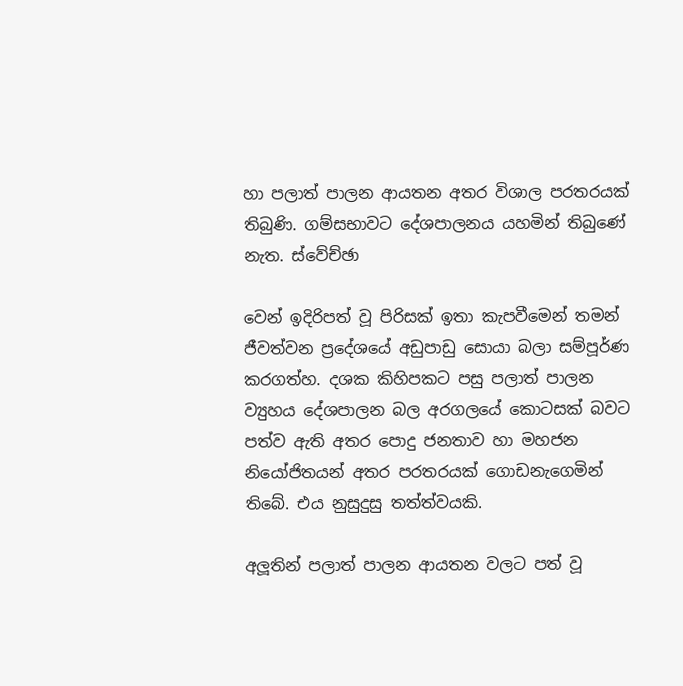හා පලාත් පාලන ආයතන අතර විශාල පරතරයක් තිබුණි. ගම්සභාවට දේශපාලනය යහමින් තිබුණේ නැත. ස්වේච්ඡා

වෙන් ඉදිරිපත් වූ පිරිසක් ඉතා කැපවීමෙන් තමන් ජීවත්වන ප්‍රදේශයේ අඩුපාඩු සොයා බලා සම්පූර්ණ කරගත්හ. දශක කිහිපකට පසු පලාත් පාලන ව්‍යුහය දේශපාලන බල අරගලයේ කොටසක් බවට පත්ව ඇති අතර පොදු ජනතාව හා මහජන නියෝජිතයන් අතර පරතරයක් ගොඩනැගෙමින් තිබේ. එය නුසුදුසු තත්ත්වයකි.

අලූතින් පලාත් පාලන ආයතන වලට පත් වූ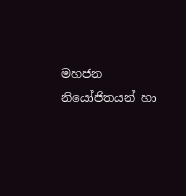මහජන නියෝජිතයන් හා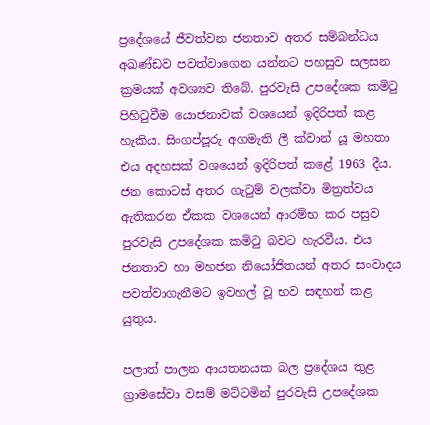ප්‍රදේශයේ ජීවත්වන ජනතාව අතර සම්බන්ධය අඛණ්ඩව පවත්වාගෙන යන්නට පහසුව සලසන ක්‍රමයක් අවශ්‍යව තිබේ. පුරවැසි උපදේශක කමිටු පිහිටුවීම යොජනාවක් වශයෙන් ඉදිරිපත් කළ හැකිය. සිංගප්පූරු අගමැති ලී ක්වාන් යූ මහතා එය අදහසක් වශයෙන් ඉදිරිපත් කළේ 1963 දීය. ජන කොටස් අතර ගැටුම් වලක්වා මිත්‍රත්වය ඇතිකරන ඒකක වශයෙන් ආරම්භ කර පසුව පුරවැසි උපදේශක කමිටු බවට හැරවීය. එය ජනතාව හා මහජන නියෝජිතයන් අතර සංවාදය පවත්වාගැනීමට ඉවහල් වූ භව සඳහන් කළ යුතුය.

පලාත් පාලන ආයතනයක බල ප්‍රදේශය තුළ ග්‍රාමසේවා වසම් මට්ටමින් පුරවැසි උපදේශක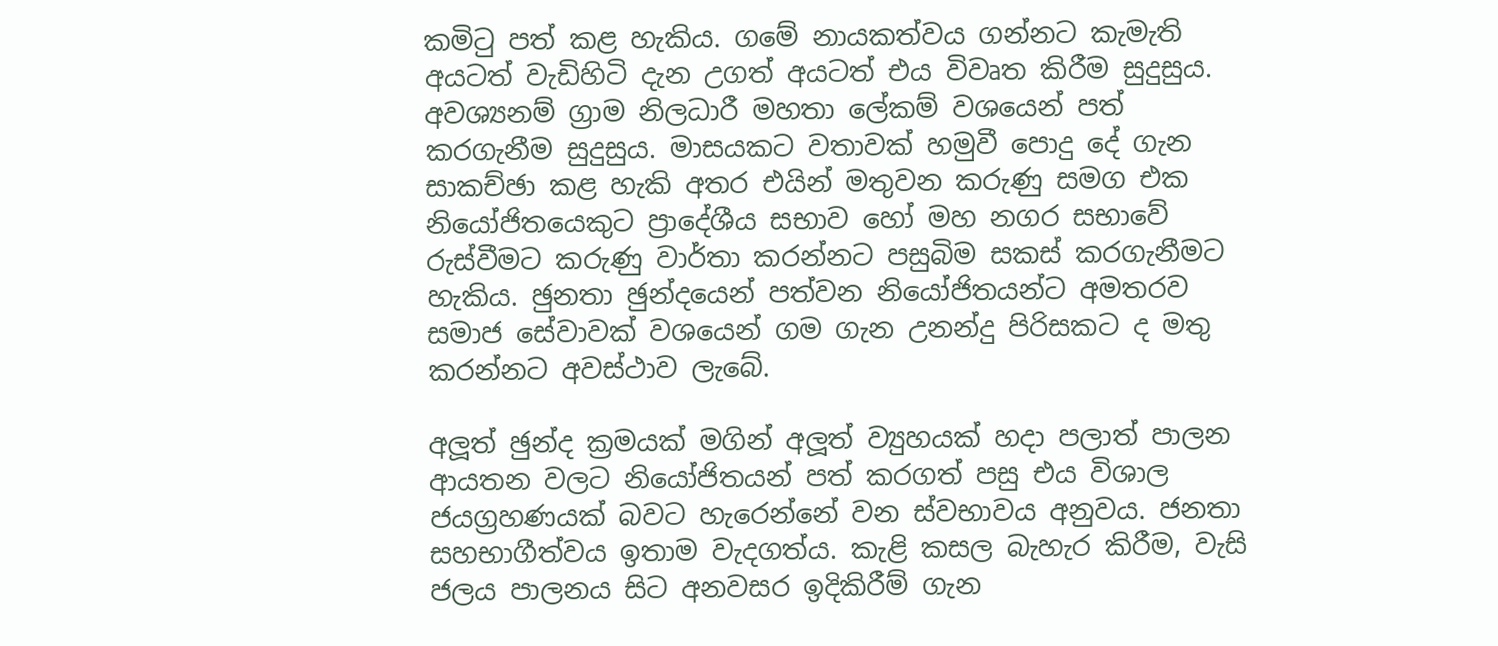කමිටු පත් කළ හැකිය. ගමේ නායකත්වය ගන්නට කැමැති අයටත් වැඩිහිටි දැන උගත් අයටත් එය විවෘත කිරීම සුදුසුය. අවශ්‍යනම් ග්‍රාම නිලධාරී මහතා ලේකම් වශයෙන් පත් කරගැනීම සුදුසුය. මාසයකට වතාවක් හමුවී පොදු දේ ගැන සාකච්ඡා කළ හැකි අතර එයින් මතුවන කරුණු සමග එක නියෝජිතයෙකුට ප්‍රාදේශීය සභාව හෝ මහ නගර සභාවේ රුස්වීමට කරුණු වාර්තා කරන්නට පසුබිම සකස් කරගැනීමට හැකිය. ඡුනතා ඡුන්දයෙන් පත්වන නියෝජිතයන්ට අමතරව සමාජ සේවාවක් වශයෙන් ගම ගැන උනන්දු පිරිසකට ද මතු කරන්නට අවස්ථාව ලැබේ.

අලූත් ඡුන්ද ක්‍රමයක් මගින් අලූත් ව්‍යුහයක් හදා පලාත් පාලන ආයතන වලට නියෝජිතයන් පත් කරගත් පසු එය විශාල ජයග්‍රහණයක් බවට හැරෙන්නේ වන ස්වභාවය අනුවය. ජනතා සහභාගීත්වය ඉතාම වැදගත්ය. කැළි කසල බැහැර කිරීම, වැසි ජලය පාලනය සිට අනවසර ඉදිකිරීම් ගැන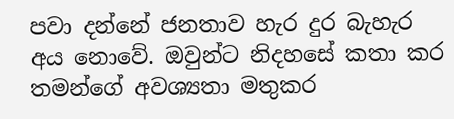පවා දන්නේ ජනතාව හැර දුර බැහැර අය නොවේ. ඔවුන්ට නිදහසේ කතා කර තමන්ගේ අවශ්‍යතා මතුකර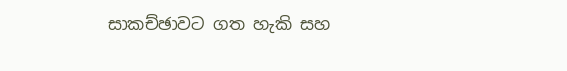සාකච්ඡාවට ගත හැකි සහ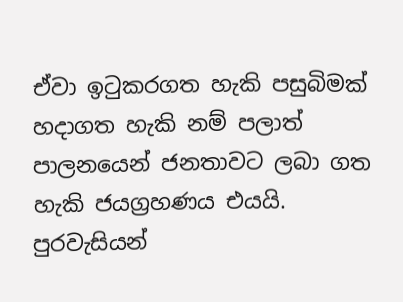ඒවා ඉටුකරගත හැකි පසුබිමක් හදාගත හැකි නම් පලාත් පාලනයෙන් ජනතාවට ලබා ගත හැකි ජයග්‍රහණය එයයි. පුරවැසියන්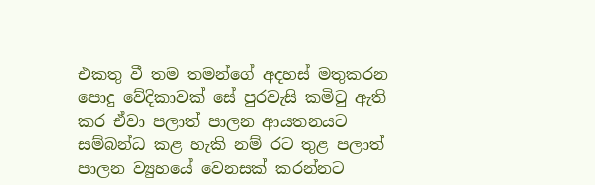එකතු වී තම තමන්ගේ අදහස් මතුකරන පොදු වේදිකාවක් සේ පුරවැසි කමිටු ඇති කර ඒවා පලාත් පාලන ආයතනයට සම්බන්ධ කළ හැකි නම් රට තුළ පලාත් පාලන ව්‍යුහයේ වෙනසක් කරන්නට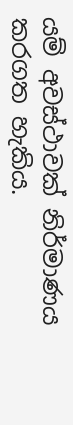යම් අවස්ථාවක් නිර්මාණය කරගත හැකිය.